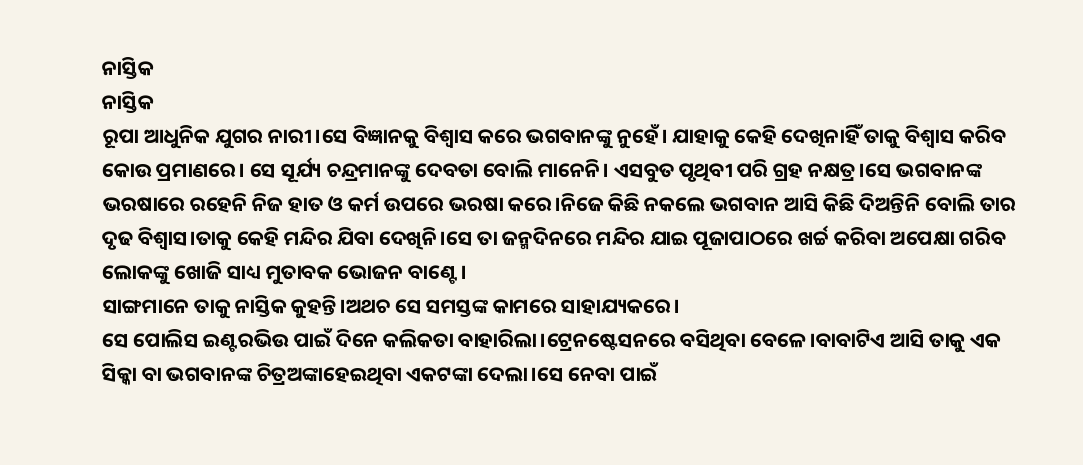ନାସ୍ତିକ
ନାସ୍ତିକ
ରୂପା ଆଧୁନିକ ଯୁଗର ନାରୀ।ସେ ବିଜ୍ଞାନକୁ ବିଶ୍ବାସ କରେ ଭଗବାନଙ୍କୁ ନୁହେଁ। ଯାହାକୁ କେହି ଦେଖିନାହିଁ ତାକୁ ବିଶ୍ବାସ କରିବ କୋଉ ପ୍ରମାଣରେ। ସେ ସୂର୍ଯ୍ୟ ଚନ୍ଦ୍ରମାନଙ୍କୁ ଦେବତା ବୋଲି ମାନେନି। ଏସବୁତ ପୃଥିବୀ ପରି ଗ୍ରହ ନକ୍ଷତ୍ର।ସେ ଭଗବାନଙ୍କ ଭରଷାରେ ରହେନି ନିଜ ହାତ ଓ କର୍ମ ଉପରେ ଭରଷା କରେ।ନିଜେ କିଛି ନକଲେ ଭଗବାନ ଆସି କିଛି ଦିଅନ୍ତିନି ବୋଲି ତାର ଦୃଢ ବିଶ୍ବାସ।ତାକୁ କେହି ମନ୍ଦିର ଯିବା ଦେଖିନି।ସେ ତା ଜନ୍ମଦିନରେ ମନ୍ଦିର ଯାଇ ପୂଜାପାଠରେ ଖର୍ଚ୍ଚ କରିବା ଅପେକ୍ଷା ଗରିବ ଲୋକଙ୍କୁ ଖୋଜି ସାଧ୍ୟ ମୁତାବକ ଭୋଜନ ବାଣ୍ଟେ।
ସାଙ୍ଗମାନେ ତାକୁ ନାସ୍ତିକ କୁହନ୍ତି।ଅଥଚ ସେ ସମସ୍ତଙ୍କ କାମରେ ସାହାଯ୍ୟକରେ।
ସେ ପୋଲିସ ଇଣ୍ଟରଭିଉ ପାଇଁ ଦିନେ କଲିକତା ବାହାରିଲା।ଟ୍ରେନଷ୍ଟେସନରେ ବସିଥିବା ବେଳେ।ବାବାଟିଏ ଆସି ତାକୁ ଏକ ସିକ୍କା ବା ଭଗବାନଙ୍କ ଚିତ୍ରଅଙ୍କାହେଇଥିବା ଏକଟଙ୍କା ଦେଲା।ସେ ନେବା ପାଇଁ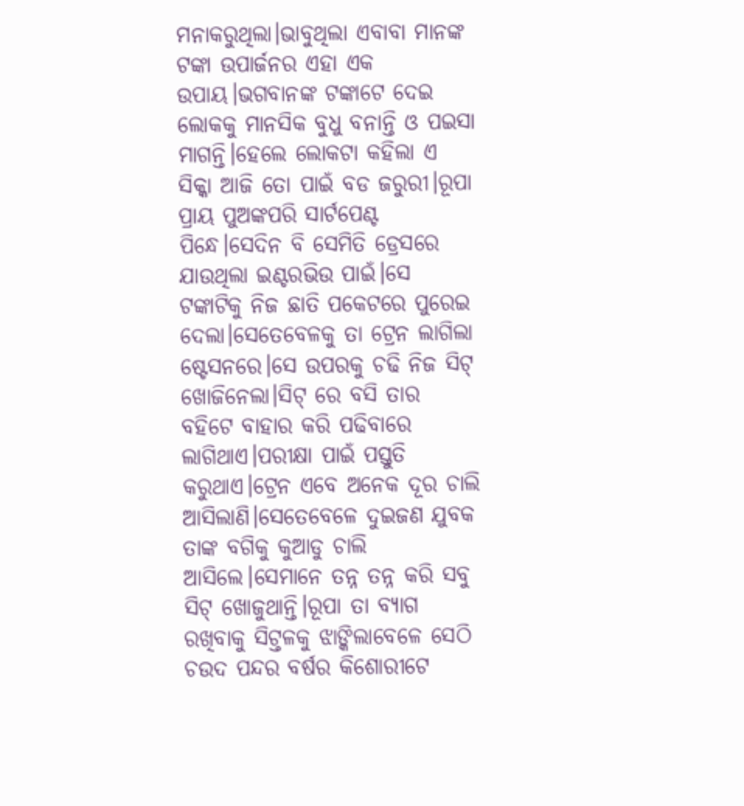ମନାକରୁଥିଲା।ଭାବୁଥିଲା ଏବାବା ମାନଙ୍କ ଟଙ୍କା ଉପାର୍ଜନର ଏହା ଏକ ଉପାୟ।ଭଗବାନଙ୍କ ଟଙ୍କାଟେ ଦେଇ ଲୋକକୁ ମାନସିକ ବୁଧୁ ବନାନ୍ତି ଓ ପଇସା ମାଗନ୍ତି।ହେଲେ ଲୋକଟା କହିଲା ଏ ସିକ୍କା ଆଜି ତୋ ପାଇଁ ବଡ ଜରୁରୀ।ରୂପା ପ୍ରାୟ ପୁଅଙ୍କପରି ସାର୍ଟପେଣ୍ଟ ପିନ୍ଧେ।ସେଦିନ ବି ସେମିତି ଡ୍ରେସରେ ଯାଉଥିଲା ଇଣ୍ଟରଭିଉ ପାଇଁ।ସେ ଟଙ୍କାଟିକୁ ନିଜ ଛାତି ପକେଟରେ ପୁରେଇ ଦେଲା।ସେତେବେଳକୁ ତା ଟ୍ରେନ ଲାଗିଲା ଷ୍ଟେସନରେ।ସେ ଉପରକୁ ଚଢି ନିଜ ସିଟ୍ ଖୋଜିନେଲା।ସିଟ୍ ରେ ବସି ତାର ବହିଟେ ବାହାର କରି ପଢିବାରେ ଲାଗିଥାଏ।ପରୀକ୍ଷା ପାଇଁ ପସ୍ତୁତି କରୁଥାଏ।ଟ୍ରେନ ଏବେ ଅନେକ ଦୂର ଚାଲି ଆସିଲାଣି।ସେତେବେଳେ ଦୁଇଜଣ ଯୁବକ ତାଙ୍କ ବଗିକୁ କୁଆଡୁ ଚାଲି ଆସିଲେ।ସେମାନେ ତନ୍ନ ତନ୍ନ କରି ସବୁ ସିଟ୍ ଖୋଜୁଥାନ୍ତି।ରୂପା ତା ବ୍ୟାଗ ରଖିବାକୁ ସିଟ୍ତଳକୁ ଝାଙ୍କିଲାବେଳେ ସେଠି ଚଉଦ ପନ୍ଦର ବର୍ଷର କିଶୋରୀଟେ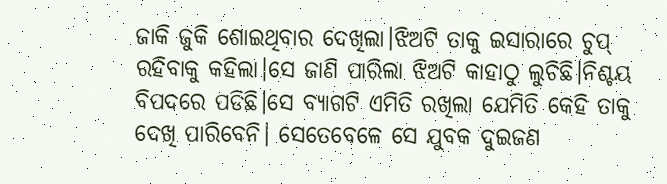ଜାକି ଜୁକି ଶୋଇଥିବାର ଦେଖିଲା।ଝିଅଟି ତାକୁ ଇସାରାରେ ଚୁପ୍ ରହିବାକୁ କହିଲା।ସେ ଜାଣି ପାରିଲା ଝିଅଟି କାହାଠୁ ଲୁଚିଛି।ନିଶ୍ଚୟ ବିପଦରେ ପଡିଛି।ସେ ବ୍ୟାଗଟି ଏମିତି ରଖିଲା ଯେମିତି କେହି ତାକୁ ଦେଖି ପାରିବେନି। ସେତେବେଳେ ସେ ଯୁବକ ଦୁଇଜଣ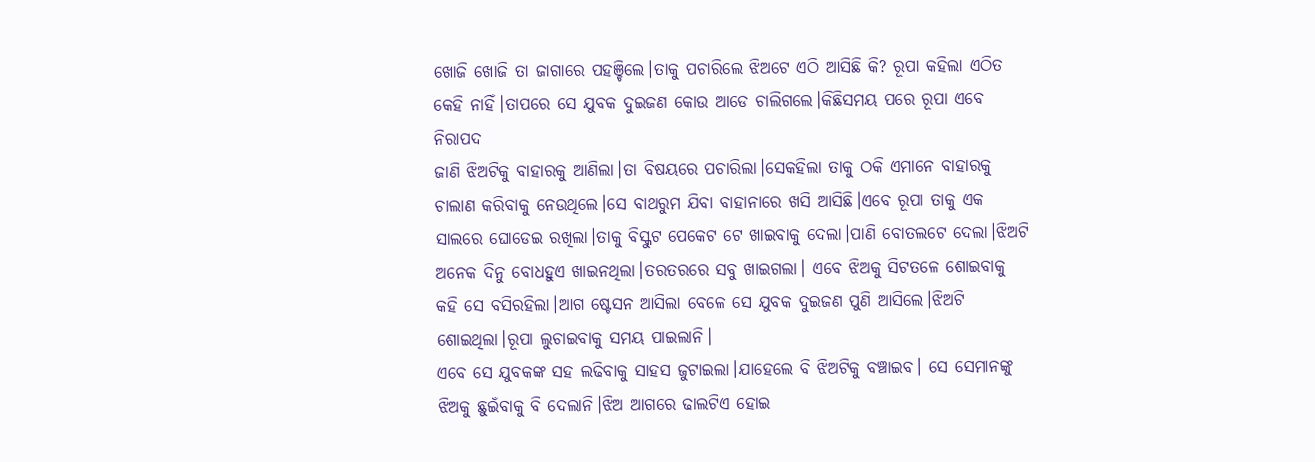ଖୋଜି ଖୋଜି ତା ଜାଗାରେ ପହଞ୍ଚିଲେ।ତାକୁ ପଚାରିଲେ ଝିଅଟେ ଏଠି ଆସିଛି କି? ରୂପା କହିଲା ଏଠିତ କେହି ନାହିଁ।ତାପରେ ସେ ଯୁବକ ଦୁଇଜଣ କୋଉ ଆଡେ ଚାଲିଗଲେ।କିଛିସମୟ ପରେ ରୂପା ଏବେ ନିରାପଦ
ଜାଣି ଝିଅଟିକୁ ବାହାରକୁ ଆଣିଲା।ତା ବିଷୟରେ ପଚାରିଲା।ସେକହିଲା ତାକୁ ଠକି ଏମାନେ ବାହାରକୁ ଚାଲାଣ କରିବାକୁ ନେଉଥିଲେ।ସେ ବାଥରୁମ ଯିବା ବାହାନାରେ ଖସି ଆସିଛି।ଏବେ ରୂପା ତାକୁ ଏକ ସାଲରେ ଘୋଡେଇ ରଖିଲା।ତାକୁ ବିସ୍କୁଟ ପେକେଟ ଟେ ଖାଇବାକୁ ଦେଲା।ପାଣି ବୋତଲଟେ ଦେଲା।ଝିଅଟି ଅନେକ ଦିନୁ ବୋଧହୁଏ ଖାଇନଥିଲା।ତରତରରେ ସବୁ ଖାଇଗଲା। ଏବେ ଝିଅକୁ ସିଟତଳେ ଶୋଇବାକୁ କହି ସେ ବସିରହିଲା।ଆଗ ଷ୍ଟେସନ ଆସିଲା ବେଳେ ସେ ଯୁବକ ଦୁଇଜଣ ପୁଣି ଆସିଲେ।ଝିଅଟି ଶୋଇଥିଲା।ରୂପା ଲୁଚାଇବାକୁ ସମୟ ପାଇଲାନି।
ଏବେ ସେ ଯୁବକଙ୍କ ସହ ଲଢିବାକୁ ସାହସ ଜୁଟାଇଲା।ଯାହେଲେ ବି ଝିଅଟିକୁ ବଞ୍ଚାଇବ। ସେ ସେମାନଙ୍କୁ ଝିଅକୁ ଛୁଇଁବାକୁ ବି ଦେଲାନି।ଝିଅ ଆଗରେ ଢାଲଟିଏ ହୋଇ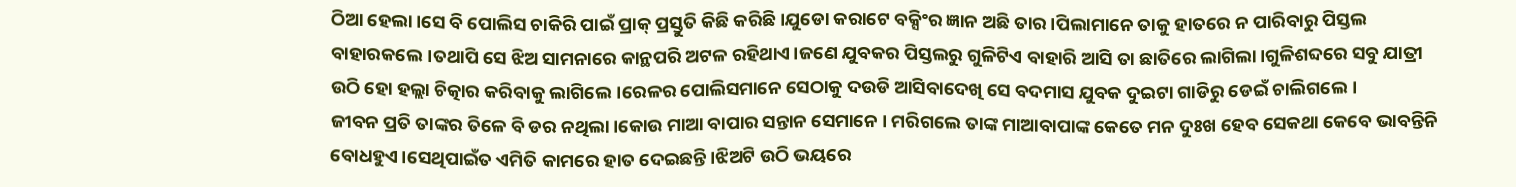ଠିଆ ହେଲା।ସେ ବି ପୋଲିସ ଚାକିରି ପାଇଁ ପ୍ରାକ୍ ପ୍ରସ୍ତୁତି କିଛି କରିଛି।ଯୁଡୋ କରାଟେ ବକ୍ସିଂର ଜ୍ଞାନ ଅଛି ତାର।ପିଲାମାନେ ତାକୁ ହାତରେ ନ ପାରିବାରୁ ପିସ୍ତଲ ବାହାରକଲେ।ତଥାପି ସେ ଝିଅ ସାମନାରେ କାନ୍ଥପରି ଅଟଳ ରହିଥାଏ।ଜଣେ ଯୁବକର ପିସ୍ତଲରୁ ଗୁଳିଟିଏ ବାହାରି ଆସି ତା ଛାତିରେ ଲାଗିଲା।ଗୁଳିଶବ୍ଦରେ ସବୁ ଯାତ୍ରୀ ଉଠି ହୋ ହଲ୍ଲା ଚିତ୍କାର କରିବାକୁ ଲାଗିଲେ।ରେଳର ପୋଲିସମାନେ ସେଠାକୁ ଦଉଡି ଆସିବାଦେଖି ସେ ବଦମାସ ଯୁବକ ଦୁଇଟା ଗାଡିରୁ ଡେଇଁ ଚାଲିଗଲେ।
ଜୀବନ ପ୍ରତି ତାଙ୍କର ତିଳେ ବି ଡର ନଥିଲା।କୋଉ ମାଆ ବାପାର ସନ୍ତାନ ସେମାନେ । ମରିଗଲେ ତାଙ୍କ ମାଆବାପାଙ୍କ କେତେ ମନ ଦୁଃଖ ହେବ ସେକଥା କେବେ ଭାବନ୍ତିନି ବୋଧହୁଏ।ସେଥିପାଇଁତ ଏମିତି କାମରେ ହାତ ଦେଇଛନ୍ତି।ଝିଅଟି ଉଠି ଭୟରେ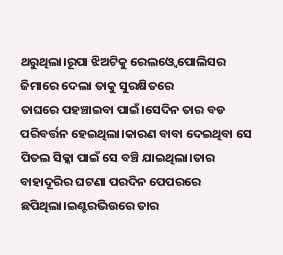ଥରୁଥିଲା।ରୂପା ଝିଅଟିକୁ ରେଲଓ୍ବେ ପୋଲିସର ଜିମାରେ ଦେଲା ତାକୁ ସୁରକ୍ଷିତରେ
ତାଘରେ ପହଞ୍ଚାଇବା ପାଇଁ।ସେଦିନ ତାର ବଡ ପରିବର୍ତ୍ତନ ହେଇଥିଲା।କାରଣ ବାବା ଦେଇଥିବା ସେ ପିତଲ ସିକ୍କା ପାଇଁ ସେ ବଞ୍ଚି ଯାଇଥିଲା।ତାର ବାହାଦୂରିର ଘଟଣା ପରଦିନ ପେପରରେ ଛପିଥିଲା।ଇଣ୍ଟରଭିଉରେ ତାର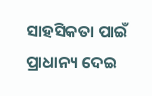ସାହସିକତା ପାଇଁ ପ୍ରାଧାନ୍ୟ ଦେଇ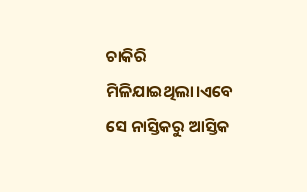ଚାକିରି ମିଳିଯାଇଥିଲା।ଏବେ ସେ ନାସ୍ତିକରୁ ଆସ୍ତିକ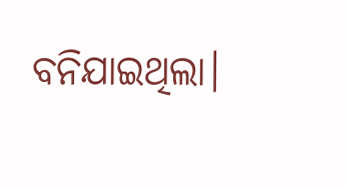ବନିଯାଇଥିଲା।